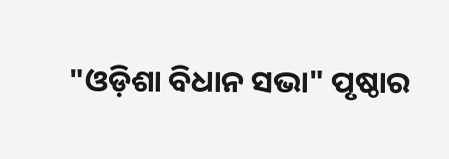"ଓଡ଼ିଶା ବିଧାନ ସଭା" ପୃଷ୍ଠାର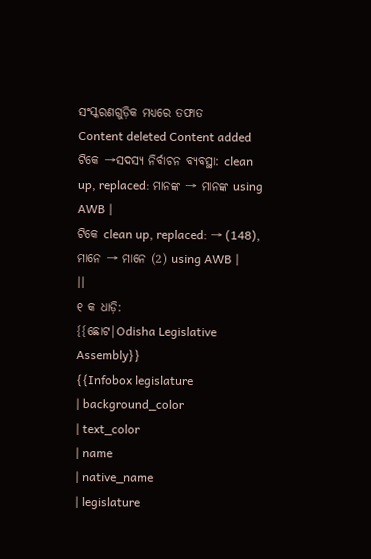ସଂସ୍କରଣଗୁଡ଼ିକ ମଧ୍ୟରେ ତଫାତ
Content deleted Content added
ଟିକେ →ସଦସ୍ୟ ନିର୍ବାଚନ ବ୍ୟବସ୍ଥା: clean up, replaced: ମାନଙ୍କ → ମାନଙ୍କ using AWB |
ଟିକେ clean up, replaced: → (148), ମାନେ → ମାନେ (2) using AWB |
||
୧ କ ଧାଡ଼ି:
{{ଛୋଟ|Odisha Legislative Assembly}}
{{Infobox legislature
| background_color
| text_color
| name
| native_name
| legislature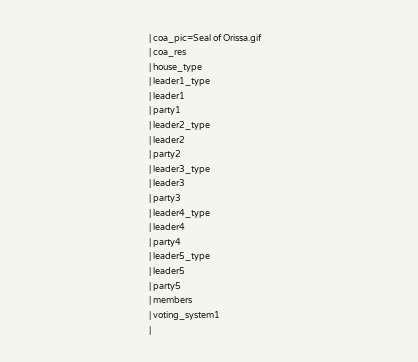| coa_pic=Seal of Orissa.gif
| coa_res
| house_type
| leader1_type
| leader1
| party1
| leader2_type
| leader2
| party2
| leader3_type
| leader3
| party3
| leader4_type
| leader4
| party4
| leader5_type
| leader5
| party5
| members
| voting_system1
|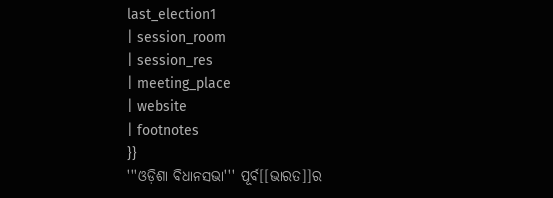last_election1
| session_room
| session_res
| meeting_place
| website
| footnotes
}}
'''ଓଡ଼ିଶା ବିଧାନସଭା''' ପୂର୍ବ[[ଭାରତ]]ର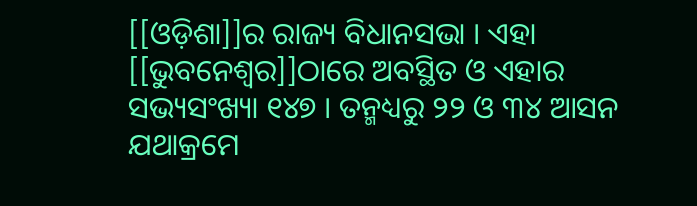[[ଓଡ଼ିଶା]]ର ରାଜ୍ୟ ବିଧାନସଭା । ଏହା [[ଭୁବନେଶ୍ୱର]]ଠାରେ ଅବସ୍ଥିତ ଓ ଏହାର ସଭ୍ୟସଂଖ୍ୟା ୧୪୭ । ତନ୍ମଧ୍ୟରୁ ୨୨ ଓ ୩୪ ଆସନ ଯଥାକ୍ରମେ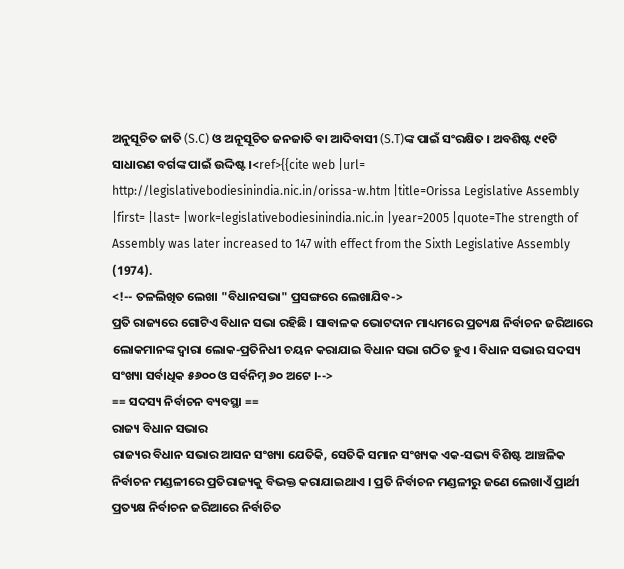ଅନୁସୂଚିତ ଜାତି (S.C) ଓ ଅନୂସୂଚିତ ଜନଜାତି ବା ଆଦିବାସୀ (S.T)ଙ୍କ ପାଇଁ ସଂରକ୍ଷିତ । ଅବଶିଷ୍ଟ ୯୧ଟି ସାଧାରଣ ବର୍ଗଙ୍କ ପାଇଁ ଉଦ୍ଦିଷ୍ଟ ।<ref>{{cite web |url= http://legislativebodiesinindia.nic.in/orissa-w.htm |title=Orissa Legislative Assembly |first= |last= |work=legislativebodiesinindia.nic.in |year=2005 |quote=The strength of Assembly was later increased to 147 with effect from the Sixth Legislative Assembly (1974).
<!-- ତଳଲିଖିତ ଲେଖା "ବିଧାନସଭା" ପ୍ରସଙ୍ଗରେ ଲେଖାଯିବ->
ପ୍ରତି ରାଜ୍ୟରେ ଗୋଟିଏ ବିଧାନ ସଭା ରହିଛି । ସାବାଳକ ଭୋଟଦାନ ମାଧ୍ୟମରେ ପ୍ରତ୍ୟକ୍ଷ ନିର୍ବାଚନ ଜରିଆରେ ଲୋକମାନଙ୍କ ଦ୍ଵାରା ଲୋକ-ପ୍ରତିନିଧୀ ଚୟନ କରାଯାଇ ବିଧାନ ସଭା ଗଠିତ ହୁଏ । ବିଧାନ ସଭାର ସଦସ୍ୟ ସଂଖ୍ୟା ସର୍ବାଧିକ ୫୬୦୦ ଓ ସର୍ବନିମ୍ନ ୬୦ ଅଟେ ।-->
== ସଦସ୍ୟ ନିର୍ବାଚନ ବ୍ୟବସ୍ଥା ==
ରାଜ୍ୟ ବିଧାନ ସଭାର
ରାଜ୍ୟର ବିଧାନ ସଭାର ଆସନ ସଂଖ୍ୟା ଯେତିକି, ସେତିକି ସମାନ ସଂଖ୍ୟକ ଏକ-ସଭ୍ୟ ବିଶିଷ୍ଟ ଆଞ୍ଚଳିକ ନିର୍ବାଚନ ମଣ୍ଡଳୀରେ ପ୍ରତିରାଜ୍ୟକୁ ବିଭକ୍ତ କରାଯାଇଥାଏ । ପ୍ରତି ନିର୍ବାଚନ ମଣ୍ଡଳୀରୁ ଜଣେ ଲେଖାଏଁ ପ୍ରାର୍ଥୀ ପ୍ରତ୍ୟକ୍ଷ ନିର୍ବାଚନ ଜରିଆରେ ନିର୍ବାଚିତ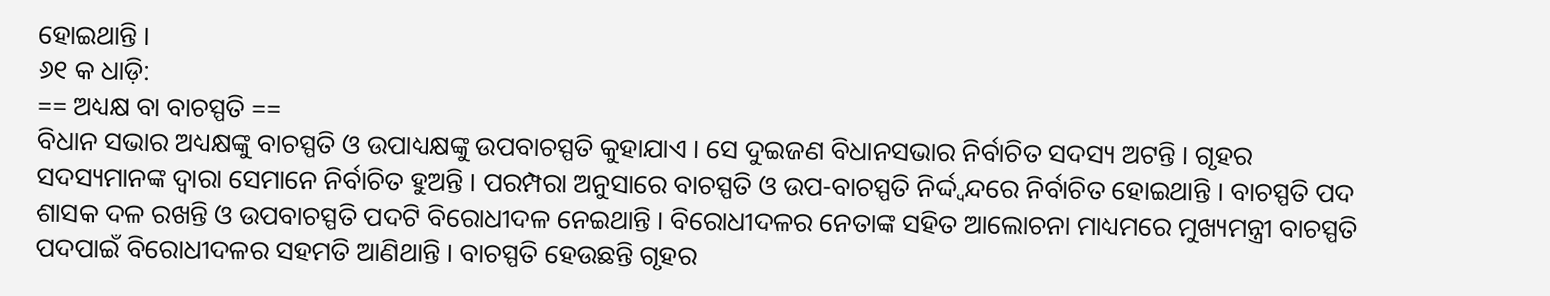ହୋଇଥାନ୍ତି ।
୬୧ କ ଧାଡ଼ି:
== ଅଧ୍ୟକ୍ଷ ବା ବାଚସ୍ପତି ==
ବିଧାନ ସଭାର ଅଧ୍ୟକ୍ଷଙ୍କୁ ବାଚସ୍ପତି ଓ ଉପାଧ୍ୟକ୍ଷଙ୍କୁ ଉପବାଚସ୍ପତି କୁହାଯାଏ । ସେ ଦୁଇଜଣ ବିଧାନସଭାର ନିର୍ବାଚିତ ସଦସ୍ୟ ଅଟନ୍ତି । ଗୃହର ସଦସ୍ୟମାନଙ୍କ ଦ୍ଵାରା ସେମାନେ ନିର୍ବାଚିତ ହୁଅନ୍ତି । ପରମ୍ପରା ଅନୁସାରେ ବାଚସ୍ପତି ଓ ଉପ-ବାଚସ୍ପତି ନିର୍ଦ୍ଦ୍ଵନ୍ଦରେ ନିର୍ବାଚିତ ହୋଇଥାନ୍ତି । ବାଚସ୍ପତି ପଦ ଶାସକ ଦଳ ରଖନ୍ତି ଓ ଉପବାଚସ୍ପତି ପଦଟି ବିରୋଧୀଦଳ ନେଇଥାନ୍ତି । ବିରୋଧୀଦଳର ନେତାଙ୍କ ସହିତ ଆଲୋଚନା ମାଧ୍ୟମରେ ମୁଖ୍ୟମନ୍ତ୍ରୀ ବାଚସ୍ପତି ପଦପାଇଁ ବିରୋଧୀଦଳର ସହମତି ଆଣିଥାନ୍ତି । ବାଚସ୍ପତି ହେଉଛନ୍ତି ଗୃହର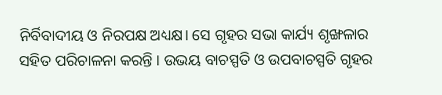ନିର୍ବିବାଦୀୟ ଓ ନିରପକ୍ଷ ଅଧ୍ୟକ୍ଷ। ସେ ଗୃହର ସଭା କାର୍ଯ୍ୟ ଶୃଙ୍ଖଳାର ସହିତ ପରିଚାଳନା କରନ୍ତି । ଉଭୟ ବାଚସ୍ପତି ଓ ଉପବାଚସ୍ପତି ଗୃହର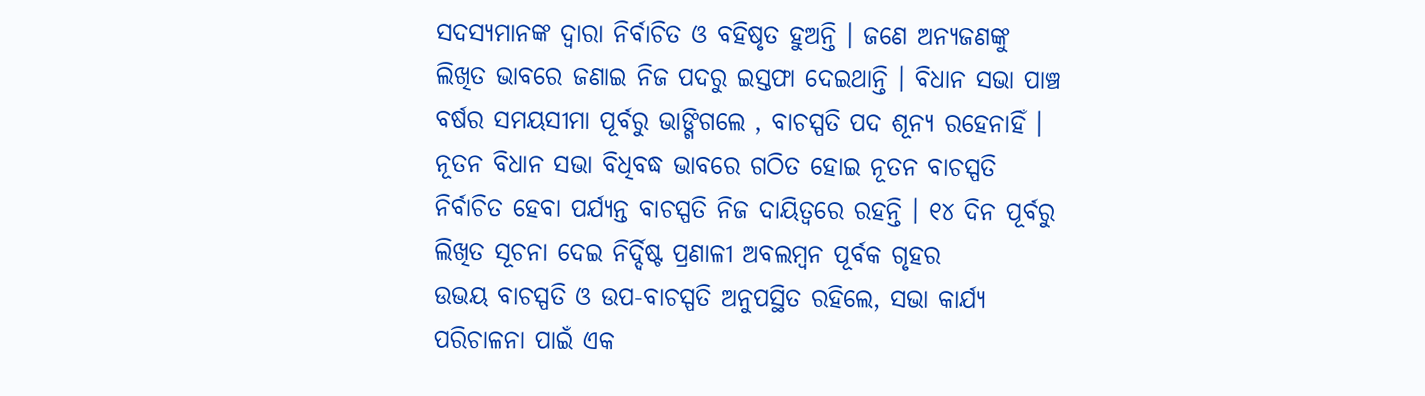ସଦସ୍ୟମାନଙ୍କ ଦ୍ଵାରା ନିର୍ବାଚିତ ଓ ବହିଷୃତ ହୁଅନ୍ତି । ଜଣେ ଅନ୍ୟଜଣଙ୍କୁ ଲିଖିତ ଭାବରେ ଜଣାଇ ନିଜ ପଦରୁ ଇସ୍ତଫା ଦେଇଥାନ୍ତି । ବିଧାନ ସଭା ପାଞ୍ଚ ବର୍ଷର ସମୟସୀମା ପୂର୍ବରୁ ଭାଙ୍ଗିଗଲେ , ବାଚସ୍ପତି ପଦ ଶୂନ୍ୟ ରହେନାହିଁ । ନୂତନ ବିଧାନ ସଭା ବିଧିବଦ୍ଧ ଭାବରେ ଗଠିତ ହୋଇ ନୂତନ ବାଚସ୍ପତି ନିର୍ବାଚିତ ହେବା ପର୍ଯ୍ୟନ୍ତ ବାଚସ୍ପତି ନିଜ ଦାୟିତ୍ଵରେ ରହନ୍ତି । ୧୪ ଦିନ ପୂର୍ବରୁ ଲିଖିତ ସୂଚନା ଦେଇ ନିର୍ଦ୍ଦିଷ୍ଟ ପ୍ରଣାଳୀ ଅବଲମ୍ବନ ପୂର୍ବକ ଗୃହର
ଉଭୟ ବାଚସ୍ପତି ଓ ଉପ-ବାଚସ୍ପତି ଅନୁପସ୍ଥିତ ରହିଲେ, ସଭା କାର୍ଯ୍ୟ ପରିଚାଳନା ପାଇଁ ଏକ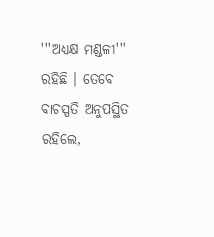'''ଅଧ୍ୟକ୍ଷ ମଣ୍ଡଳୀ''' ରହିଛି । ତେବେ ବାଚସ୍ପତି ଅନୁପସ୍ଥିତ ରହିଲେ,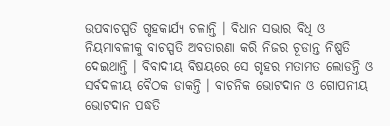ଉପବାଚସ୍ପତି ଗୃହକାର୍ଯ୍ୟ ଚଳାନ୍ତି । ବିଧାନ ସଭାର ବିଧି ଓ ନିୟମାବଳୀକୁ ବାଚସ୍ପତି ଅବତାରଣା କରି ନିଜର ଚୂଡାନ୍ତ ନିଷ୍ପତି ଦେଇଥାନ୍ତି । ବିବାଦୀୟ ବିଷୟରେ ସେ ଗୃହର ମତାମତ ଲୋଡନ୍ତି ଓ ସର୍ବଦଳୀୟ ବୈଠକ ଡାକନ୍ତି । ବାଚନିକ ଭୋଟଦାନ ଓ ଗୋପନୀୟ ଭୋଟଦାନ ପଦ୍ଧତି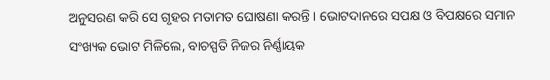ଅନୁସରଣ କରି ସେ ଗୃହର ମତାମତ ଘୋଷଣା କରନ୍ତି । ଭୋଟଦାନରେ ସପକ୍ଷ ଓ ବିପକ୍ଷରେ ସମାନ ସଂଖ୍ୟକ ଭୋଟ ମିଳିଲେ, ବାଚସ୍ପତି ନିଜର ନିର୍ଣ୍ଣାୟକ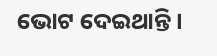ଭୋଟ ଦେଇଥାନ୍ତି ।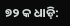୭୨ କ ଧାଡ଼ି: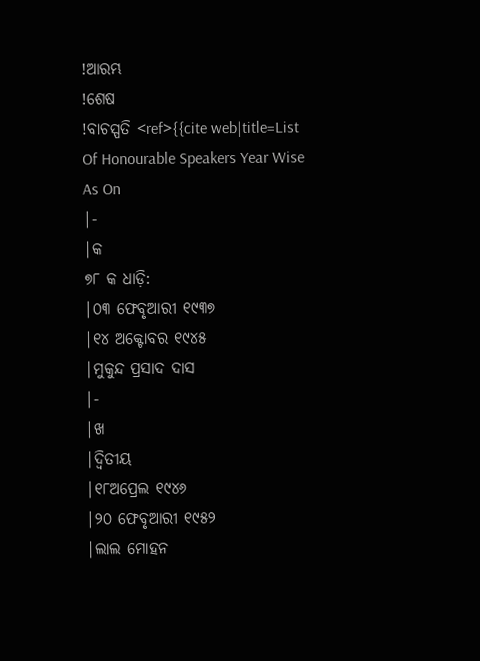!ଆରମ୍ଭ
!ଶେଷ
!ବାଚସ୍ପତି <ref>{{cite web|title=List Of Honourable Speakers Year Wise As On
|-
|କ
୭୮ କ ଧାଡ଼ି:
|୦୩ ଫେବୃଆରୀ ୧୯୩୭
|୧୪ ଅକ୍ଟୋବର ୧୯୪୫
|ମୁକୁନ୍ଦ ପ୍ରସାଦ ଦାସ
|-
|ଖ
|ଦ୍ଵିତୀୟ
|୧୮ଅପ୍ରେଲ ୧୯୪୬
|୨୦ ଫେବୃଆରୀ ୧୯୫୨
|ଲାଲ ମୋହନ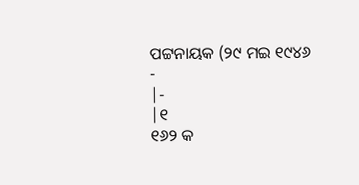ପଟ୍ଟନାୟକ (୨୯ ମଇ ୧୯୪୬ -
|-
|୧
୧୬୨ କ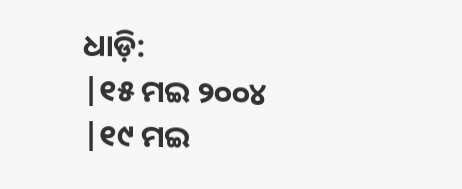ଧାଡ଼ି:
|୧୫ ମଇ ୨୦୦୪
|୧୯ ମଇ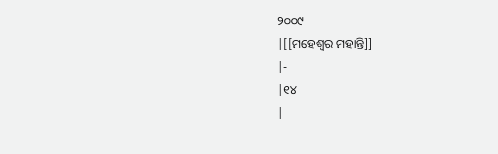୨୦୦୯
|[[ମହେଶ୍ଵର ମହାନ୍ତି]]
|-
|୧୪
|